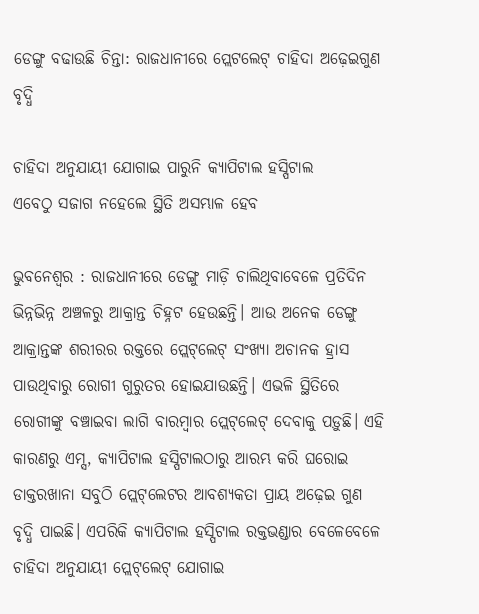ଡେଙ୍ଗୁ ବଢାଉଛି ଚିନ୍ତା: ରାଜଧାନୀରେ ପ୍ଲେଟଲେଟ୍ ଚାହିଦା ଅଢ଼େଇଗୁଣ ବୃଦ୍ଧି

ଚାହିଦା ଅନୁଯାୟୀ ଯୋଗାଇ ପାରୁନି କ୍ୟାପିଟାଲ ହସ୍ପିଟାଲ
ଏବେଠୁ ସଜାଗ ନହେଲେ ସ୍ଥିତି ଅସମ୍ଭାଳ ହେବ

ଭୁବନେଶ୍ବର : ରାଜଧାନୀରେ ଡେଙ୍ଗୁ ମାଡ଼ି ଚାଲିଥିବାବେଳେ ପ୍ରତିଦିନ ଭିନ୍ନଭିନ୍ନ ଅଞ୍ଚଳରୁ ଆକ୍ରାନ୍ତ ଚିହ୍ନଟ ହେଉଛନ୍ତି। ଆଉ ଅନେକ ଡେଙ୍ଗୁ ଆକ୍ରାନ୍ତଙ୍କ ଶରୀରର ରକ୍ତରେ ପ୍ଲେଟ୍‌ଲେଟ୍ ସଂଖ୍ୟା ଅଚାନକ ହ୍ରାସ ପାଉଥିବାରୁ ରୋଗୀ ଗୁରୁତର ହୋଇଯାଉଛନ୍ତି। ଏଭଳି ସ୍ଥିତିରେ ରୋଗୀଙ୍କୁ ବଞ୍ଚାଇବା ଲାଗି ବାରମ୍ବାର ପ୍ଲେଟ୍‌‌ଲେଟ୍‌ ଦେବାକୁ ପଡ଼ୁଛି। ଏହି କାରଣରୁ ଏମ୍ସ, କ୍ୟାପିଟାଲ ହସ୍ପିଟାଲଠାରୁ ଆରମ୍ଭ କରି ଘରୋଇ ଡାକ୍ତରଖାନା ସବୁଠି ପ୍ଲେଟ୍‌ଲେଟର ଆବଶ୍ୟକତା ପ୍ରାୟ ଅଢ଼େଇ ଗୁଣ ବୃଦ୍ଧି ପାଇଛି। ଏପରିକି କ୍ୟାପିଟାଲ ହସ୍ପିଟାଲ ରକ୍ତଭଣ୍ଡାର ବେଳେବେଳେ ଚାହିଦା ଅନୁଯା‌ୟୀ ପ୍ଲେଟ୍‌ଲେଟ୍‌ ଯୋଗ‌ାଇ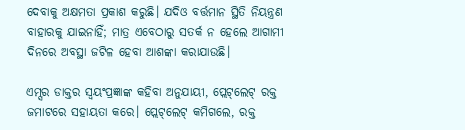ଦେବାକୁ ଅକ୍ଷମତା ପ୍ରକାଶ କରୁଛି। ଯଦିଓ ବର୍ତ୍ତମାନ ସ୍ଥିତି ନିୟନ୍ତ୍ରଣ ବାହାରକୁ ଯାଇନାହିଁ; ମାତ୍ର ଏବେଠାରୁ ସତର୍କ ନ ହେଲେ ଆଗାମୀ ଦିନରେ ଅବସ୍ଥା ଜଟିଳ ହେବା ଆଶଙ୍କା କରାଯାଉଛି।

ଏମ୍ସର ଡାକ୍ତର ସ୍ବୟଂପ୍ରଜ୍ଞାଙ୍କ କହିବା ଅନୁଯାୟୀ, ପ୍ଲେଟ୍‌ଲେଟ୍‌ ରକ୍ତ ଜମାଟରେ ସହାୟତା କରେ। ପ୍ଲେଟ୍‌ଲେଟ୍‌ କମିଗଲେ, ରକ୍ତ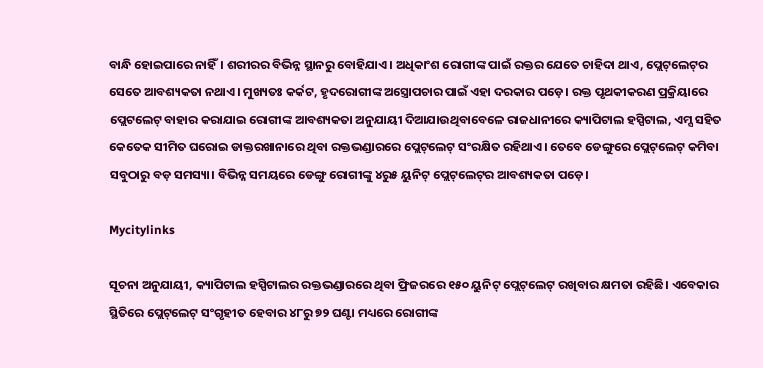ବାନ୍ଧି ହୋଇପାରେ ନାହିଁ। ଶରୀରର ବିଭିନ୍ନ ସ୍ଥାନରୁ ବୋହିଯାଏ। ଅଧିକାଂଶ ରୋଗୀଙ୍କ ପାଇଁ ରକ୍ତର ଯେତେ ଚାହିଦା ଥାଏ, ପ୍ଲେଟ୍‌ଲେଟ୍‌ର ସେତେ ଆବଶ୍ୟକତା ନଥାଏ। ମୁଖ୍ୟତଃ କର୍କଟ, ହୃଦରୋଗୀଙ୍କ ଅସ୍ତ୍ରୋପଚାର ପାଇଁ ଏହା ଦରକାର ପଡ଼େ। ରକ୍ତ ପୃଥକୀକରଣ ପ୍ରକ୍ରିୟାରେ ପ୍ଲେଟଲେଟ୍‌ ବାହାର କରାଯାଇ ରୋଗୀଙ୍କ ଆବଶ୍ୟକତା ଅନୁଯାୟୀ ଦିଆଯାଉଥିବାବେଳେ ରାଜଧାନୀରେ କ୍ୟାପିଟାଲ ହସ୍ପିଟାଲ, ଏମ୍ସ ସହିତ କେତେକ ସୀମିତ ଘରୋଇ ଡାକ୍ତରଖାନାରେ ଥିବା ରକ୍ତଭଣ୍ଡାରରେ ପ୍ଲେଟ୍‌ଲେଟ୍‌ ସଂରକ୍ଷିତ ରହିଥାଏ। ତେବେ ଡେଙ୍ଗୁରେ ପ୍ଲେଟ୍‌ଲେଟ୍‌ କମିବା ସବୁଠାରୁ ବଡ଼ ସମସ୍ୟା। ବିଭିନ୍ନ ସମୟରେ ଡେଙ୍ଗୁ ରୋଗୀଙ୍କୁ ୪ରୁ୫ ୟୁନିଟ୍ ପ୍ଲେଟ୍‌ଲେଟ୍‌ର ଆବଶ୍ୟକତା ପଡ଼େ।

Mycitylinks

ସୂଚନା ଅନୁଯାୟୀ, କ୍ୟାପିଟାଲ ହସ୍ପିଟାଲର ରକ୍ତଭଣ୍ଡାରରେ ଥିବା ଫ୍ରିଜରରେ ୧୫୦ ୟୁନିଟ୍ ପ୍ଲେଟ୍‌ଲେଟ୍‌ ରଖିବାର କ୍ଷମତା ରହିଛି। ଏବେକାର ସ୍ଥିତିରେ ପ୍ଲେଟ୍‌ଲେଟ୍‌ ସଂଗୃହୀତ ହେବାର ୪୮ରୁ ୭୨ ଘଣ୍ଟା ମଧ୍ୟରେ ରୋଗୀଙ୍କ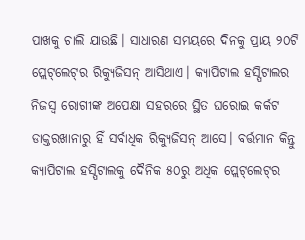ପାଖକୁ ଚାଲି ଯାଉଛି। ସାଧାରଣ ସମୟରେ ଦିନକୁ ପ୍ରାୟ ୨୦ଟି ପ୍ଲେଟ୍‌ଲେଟ୍‌ର ରିକ୍ୟୁଜିସନ୍‌ ଆସିଥାଏ। କ୍ୟାପିଟାଲ ହସ୍ପିଟାଲର ନିଜସ୍ବ ରୋଗୀଙ୍କ ଅପେକ୍ଷା ସହରରେ ସ୍ଥିତ ଘରୋଇ କର୍କଟ ଡାକ୍ତରଖାନାରୁ ହିଁ ସର୍ବାଧିକ ରିକ୍ୟୁଜିସନ୍ ଆସେ। ବର୍ତ୍ତମାନ କିନ୍ତୁ କ୍ୟାପିଟାଲ ହସ୍ପିଟାଲକୁ ଦୈନିକ ୫୦ରୁ ଅଧିକ ପ୍ଲେଟ୍‌ଲେଟ୍‌ର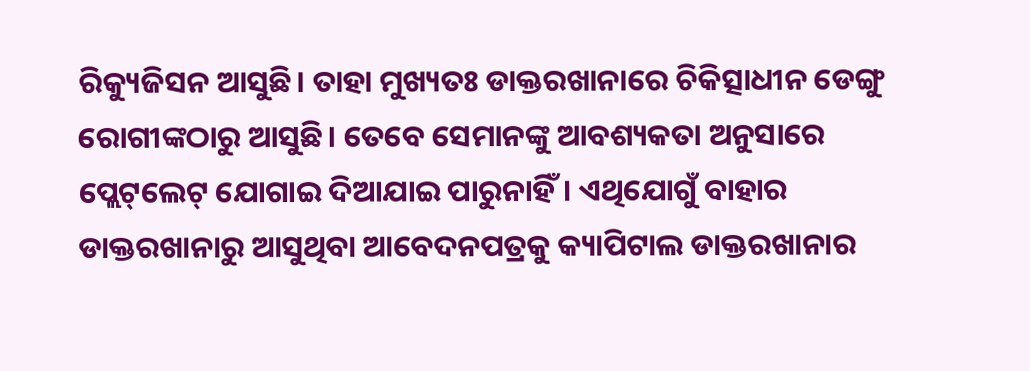ରିକ୍ୟୁଜିସନ ଆସୁଛି। ତାହା ମୁଖ୍ୟତଃ ଡାକ୍ତରଖାନାରେ ଚିକିତ୍ସାଧୀନ ଡେଙ୍ଗୁ ରୋଗୀଙ୍କଠାରୁ ଆସୁଛି। ତେବେ ସେମାନଙ୍କୁ ଆବଶ୍ୟକତା ଅନୁସାରେ ପ୍ଲେଟ୍‌ଲେଟ୍‌ ଯୋଗାଇ ଦିଆଯାଇ ପାରୁନାହିଁ। ଏଥିଯୋଗୁଁ ବାହାର ଡାକ୍ତରଖାନାରୁ ଆସୁଥିବା ଆବେଦନପତ୍ରକୁ କ୍ୟାପିଟାଲ ଡାକ୍ତରଖାନାର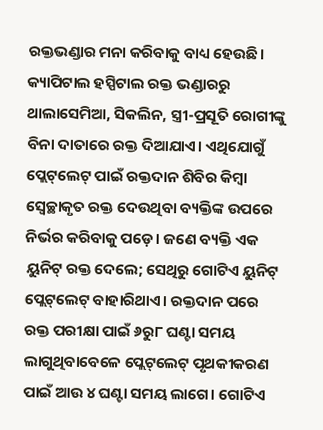ରକ୍ତଭଣ୍ଡାର ମନା କରିବାକୁ ବାଧ୍ୟ ହେଉଛି। କ୍ୟାପିଟାଲ ହସ୍ପିଟାଲ ରକ୍ତ ଭଣ୍ଡାରରୁ ଥାଲାସେମିଆ, ସିକଲିନ, ସ୍ତ୍ରୀ-ପ୍ରସୂତି ରୋଗୀଙ୍କୁ ବିନା ଦାତାରେ ରକ୍ତ ଦିଆଯାଏ। ଏଥିଯୋଗୁଁ ପ୍ଲେଟ୍‌ଲେଟ୍‌ ପାଇଁ ରକ୍ତଦାନ ଶିବିର କିମ୍ବା ସ୍ବେଚ୍ଛାକୃତ ରକ୍ତ ଦେଉଥିବା ବ୍ୟକ୍ତିଙ୍କ ଉପରେ ନିର୍ଭର କରିବାକୁ ପଡ଼େ। ଜଣେ ବ୍ୟକ୍ତି ଏକ ୟୁନିଟ୍‌ ରକ୍ତ ଦେଲେ; ସେଥିରୁ ଗୋଟିଏ ୟୁନିଟ୍ ପ୍ଲେଟ୍‌ଲେଟ୍‌ ବାହାରିଥାଏ। ରକ୍ତଦାନ ପରେ ରକ୍ତ ପରୀକ୍ଷା ପାଇଁ ୬ରୁ୮ ଘଣ୍ଟା ସମୟ ଲାଗୁଥିବାବେଳେ ପ୍ଲେଟ୍‌ଲେଟ୍‌ ପୃଥକୀକରଣ ପାଇଁ ଆଉ ୪ ଘଣ୍ଟା ସମୟ ଲାଗେ। ଗୋଟିଏ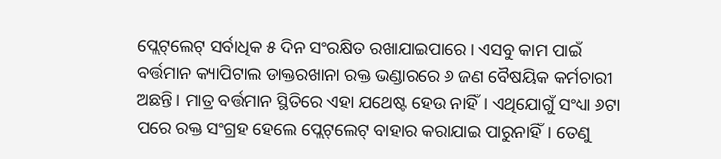ପ୍ଲେଟ୍‌ଲେଟ୍‌ ସର୍ବାଧିକ ୫ ଦିନ ସଂରକ୍ଷିତ ରଖାଯାଇପାରେ। ଏସବୁ କାମ ପାଇଁ ବର୍ତ୍ତମାନ କ୍ୟାପିଟାଲ ଡାକ୍ତରଖାନା ରକ୍ତ ଭଣ୍ଡାରରେ ୬ ଜଣ ବୈଷୟିକ କର୍ମଚାରୀ ଅଛନ୍ତି। ମାତ୍ର ବର୍ତ୍ତମାନ ସ୍ଥିତିରେ ଏହା ଯଥେଷ୍ଟ ହେଉ ନାହିଁ। ଏଥିଯୋଗୁଁ ସଂଧ୍ୟା ୬ଟା ପରେ ରକ୍ତ ସଂଗ୍ରହ ହେଲେ ପ୍ଲେଟ୍‌‌ଲେଟ୍‌ ବାହାର କରାଯାଇ ପାରୁନାହିଁ। ତେଣୁ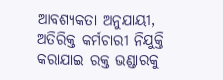ଆବଶ୍ୟକତା ଅନୁଯାୟୀ, ଅତିରିକ୍ତ କର୍ମଚାରୀ ନିଯୁକ୍ତି କରାଯାଇ ରକ୍ତ ଭଣ୍ଡାରକୁ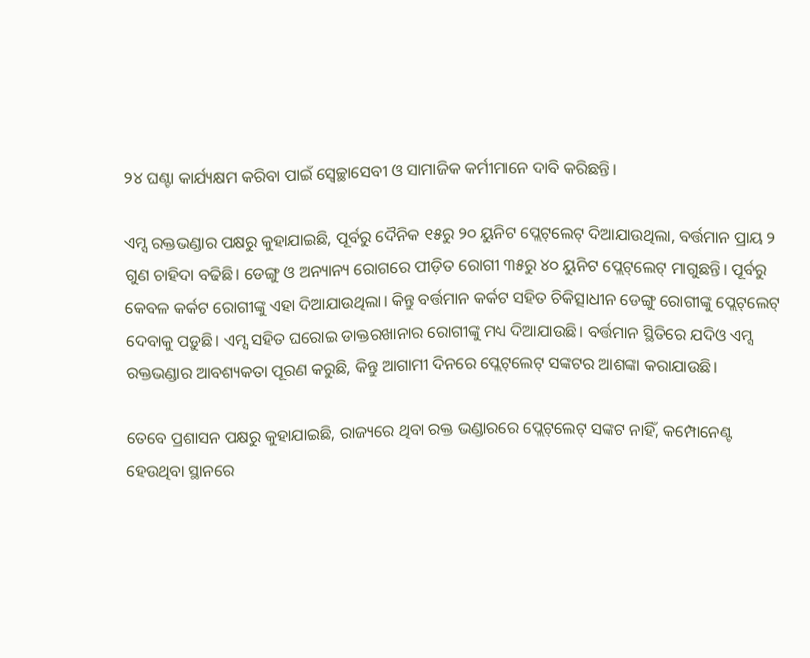୨୪ ଘଣ୍ଟା କାର୍ଯ୍ୟକ୍ଷମ କରିବା ପାଇଁ ସ୍ବେଚ୍ଛାସେବୀ ଓ ସାମାଜିକ କର୍ମୀମାନେ ଦାବି କରିଛନ୍ତି।

ଏମ୍ସ ରକ୍ତଭଣ୍ଡାର ପକ୍ଷରୁ କୁହାଯାଇଛି, ପୂର୍ବରୁ ଦୈନିକ ୧୫ରୁ ୨୦ ୟୁନିଟ ପ୍ଲେଟ୍‌‌ଲେଟ୍‌ ଦିଆଯାଉଥିଲା, ବର୍ତ୍ତମାନ ପ୍ରାୟ ୨ ଗୁଣ ଚାହିଦା ବଢିଛି। ଡେଙ୍ଗୁ ଓ ଅନ୍ୟା‌ନ୍ୟ ରୋଗରେ ପୀଡ଼ିତ ରୋଗୀ ୩୫ରୁ ୪୦ ୟୁନିଟ ପ୍ଲେଟ୍‌‌ଲେଟ୍‌ ମାଗୁଛନ୍ତି। ପୂର୍ବରୁ କେବଳ କର୍କଟ ରୋଗୀଙ୍କୁ ଏହା ଦିଆଯାଉଥିଲା। କିନ୍ତୁ ବର୍ତ୍ତମାନ କର୍କଟ ସହିତ ଚିକିତ୍ସାଧୀନ ଡେଙ୍ଗୁ ରୋଗୀଙ୍କୁ ପ୍ଲେଟ୍‌‌ଲେଟ୍‌ ଦେବାକୁ ପଡ଼ୁଛି। ଏମ୍ସ ସହିତ ଘରୋଇ ଡାକ୍ତରଖାନାର ରୋଗୀଙ୍କୁ ମଧ୍ୟ ଦିଆଯାଉଛି। ବର୍ତ୍ତମାନ ସ୍ଥିତିରେ ଯଦିଓ ଏମ୍ସ ରକ୍ତଭଣ୍ଡାର ଆବଶ୍ୟକତା ପୂରଣ କରୁଛି, କିନ୍ତୁ ଆଗାମୀ ଦିନରେ ପ୍ଲେଟ୍‌‌ଲେଟ୍‌ ସଙ୍କଟର ଆଶଙ୍କା କରାଯାଉଛି।

ତେବେ ପ୍ରଶାସନ ପକ୍ଷରୁ କୁହାଯାଇଛି, ରାଜ୍ୟରେ ଥିବା ରକ୍ତ ଭଣ୍ଡାରରେ ପ୍ଲେଟ୍‌‌ଲେଟ୍‌ ସଙ୍କଟ ନାହିଁ, କମ୍ପୋନେଣ୍ଟ ହେଉଥିବା ସ୍ଥାନରେ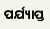ପର୍ଯ୍ୟାପ୍ତ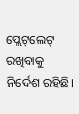ପ୍ଲେଟ୍‌‌ଲେଟ୍‌ ରଖିବାକୁ ନିର୍ଦେଶ ରହିଛି।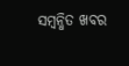ସମ୍ବନ୍ଧିତ ଖବର